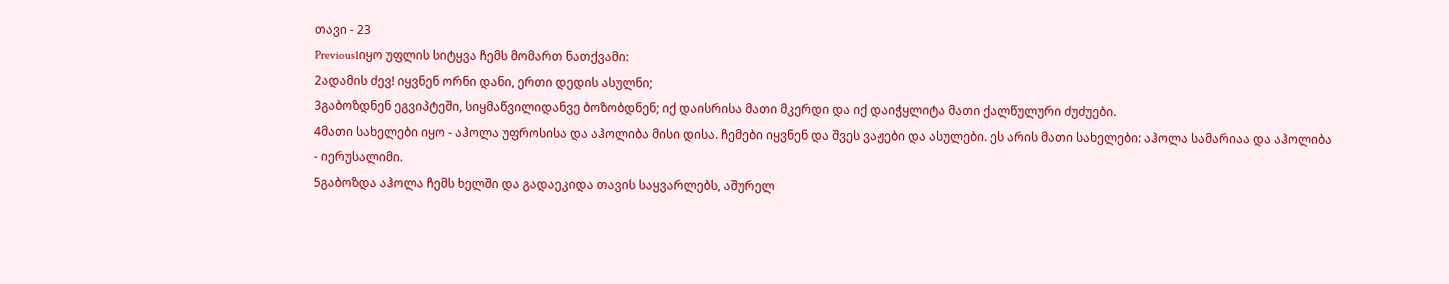თავი - 23
Previous1იყო უფლის სიტყვა ჩემს მომართ ნათქვამი:
2ადამის ძევ! იყვნენ ორნი დანი, ერთი დედის ასულნი;
3გაბოზდნენ ეგვიპტეში, სიყმაწვილიდანვე ბოზობდნენ; იქ დაისრისა მათი მკერდი და იქ დაიჭყლიტა მათი ქალწულური ძუძუები.
4მათი სახელები იყო - აჰოლა უფროსისა და აჰოლიბა მისი დისა. ჩემები იყვნენ და შვეს ვაჟები და ასულები. ეს არის მათი სახელები: აჰოლა სამარიაა და აჰოლიბა - იერუსალიმი.
5გაბოზდა აჰოლა ჩემს ხელში და გადაეკიდა თავის საყვარლებს, აშურელ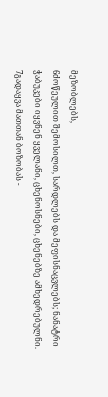მეზობლებს,
6ძოწეულით შემოსილთ, სარდლებს და მეფისნაცვლებს; ნანატრი ჭაბუკები იყვნენ ყველანი, ცხენოსნები, ცხენებზე ამხედრებულნი.
7გადაყვა მათთან ბოზობას -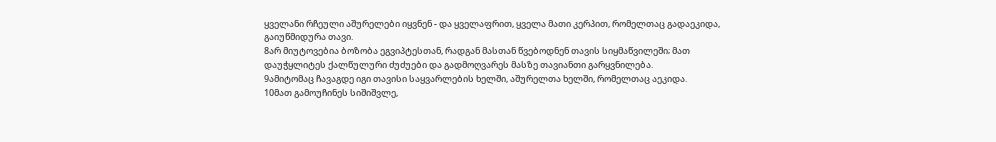ყველანი რჩეული აშურელები იყვნენ - და ყველაფრით, ყველა მათი კერპით, რომელთაც გადაეკიდა, გაიუწმიდურა თავი.
8არ მიუტოვებია ბოზობა ეგვიპტესთან, რადგან მასთან წვებოდნენ თავის სიყმაწვილეში; მათ დაუჭყლიტეს ქალწულური ძუძუები და გადმოღვარეს მასზე თავიანთი გარყვნილება.
9ამიტომაც ჩავაგდე იგი თავისი საყვარლების ხელში, აშურელთა ხელში, რომელთაც აეკიდა.
10მათ გამოუჩინეს სიშიშვლე,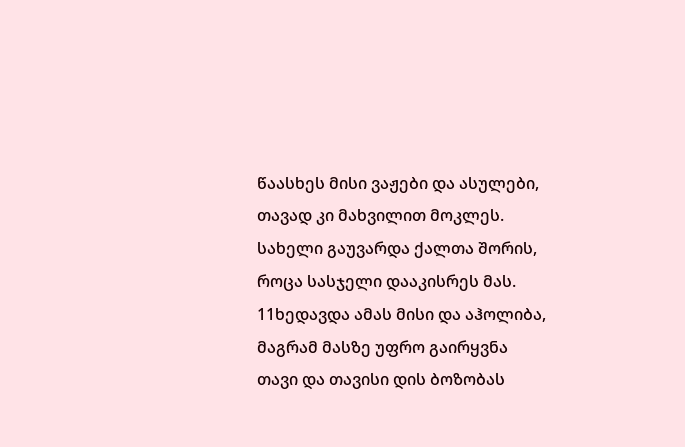წაასხეს მისი ვაჟები და ასულები, თავად კი მახვილით მოკლეს. სახელი გაუვარდა ქალთა შორის, როცა სასჯელი დააკისრეს მას.
11ხედავდა ამას მისი და აჰოლიბა, მაგრამ მასზე უფრო გაირყვნა თავი და თავისი დის ბოზობას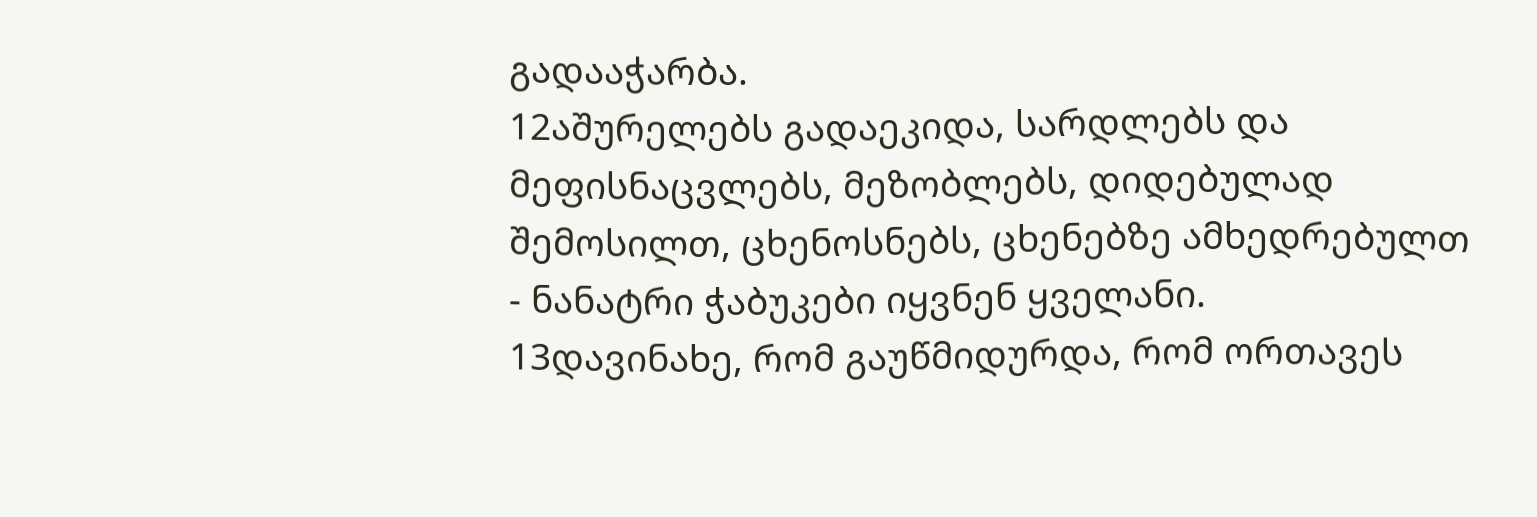გადააჭარბა.
12აშურელებს გადაეკიდა, სარდლებს და მეფისნაცვლებს, მეზობლებს, დიდებულად შემოსილთ, ცხენოსნებს, ცხენებზე ამხედრებულთ - ნანატრი ჭაბუკები იყვნენ ყველანი.
13დავინახე, რომ გაუწმიდურდა, რომ ორთავეს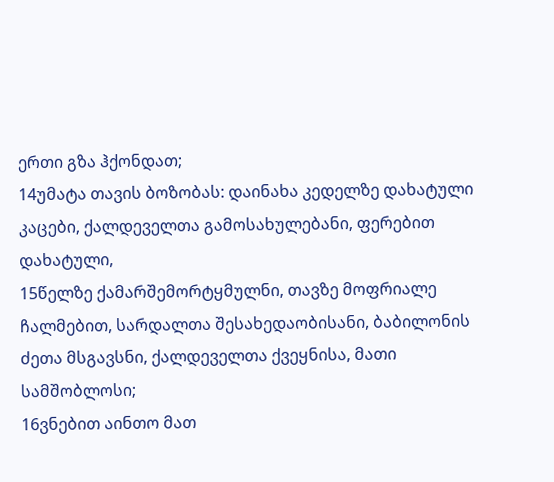ერთი გზა ჰქონდათ;
14უმატა თავის ბოზობას: დაინახა კედელზე დახატული კაცები, ქალდეველთა გამოსახულებანი, ფერებით დახატული,
15წელზე ქამარშემორტყმულნი, თავზე მოფრიალე ჩალმებით, სარდალთა შესახედაობისანი, ბაბილონის ძეთა მსგავსნი, ქალდეველთა ქვეყნისა, მათი სამშობლოსი;
16ვნებით აინთო მათ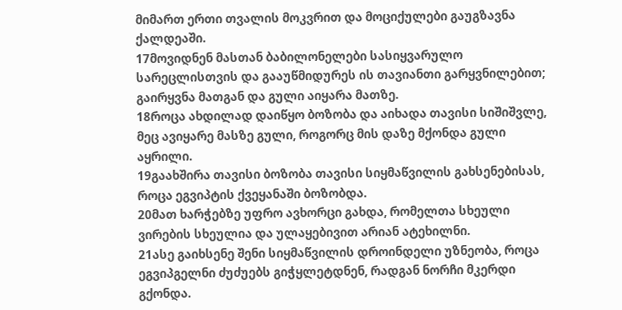მიმართ ერთი თვალის მოკვრით და მოციქულები გაუგზავნა ქალდეაში.
17მოვიდნენ მასთან ბაბილონელები სასიყვარულო სარეცლისთვის და გააუწმიდურეს ის თავიანთი გარყვნილებით; გაირყვნა მათგან და გული აიყარა მათზე.
18როცა ახდილად დაიწყო ბოზობა და აიხადა თავისი სიშიშვლე, მეც ავიყარე მასზე გული, როგორც მის დაზე მქონდა გული აყრილი.
19გაახშირა თავისი ბოზობა თავისი სიყმაწვილის გახსენებისას, როცა ეგვიპტის ქვეყანაში ბოზობდა.
20მათ ხარჭებზე უფრო ავხორცი გახდა, რომელთა სხეული ვირების სხეულია და ულაყებივით არიან ატეხილნი.
21ასე გაიხსენე შენი სიყმაწვილის დროინდელი უზნეობა, როცა ეგვიპგელნი ძუძუებს გიჭყლეტდნენ, რადგან ნორჩი მკერდი გქონდა.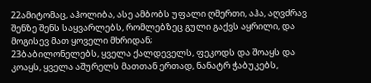22ამიტომაც, აჰოლიბა, ასე ამბობს უფალი ღმერთი, აჰა, აღვძრავ შენზე შენს საყვარლებს, რომლებზეც გული გაქვს აყრილი, და მოგისევ მათ ყოველი მხრიდან;
23ბაბილონელებს, ყველა ქალდეველს, ფეკოდს და შოაყს და კოაყს, ყველა აშურელს მათთან ერთად, ნანატრ ჭაბუკებს,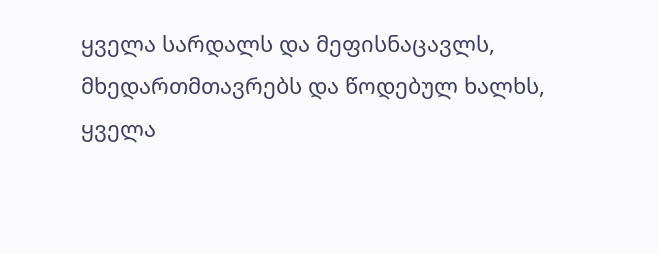ყველა სარდალს და მეფისნაცავლს, მხედართმთავრებს და წოდებულ ხალხს, ყველა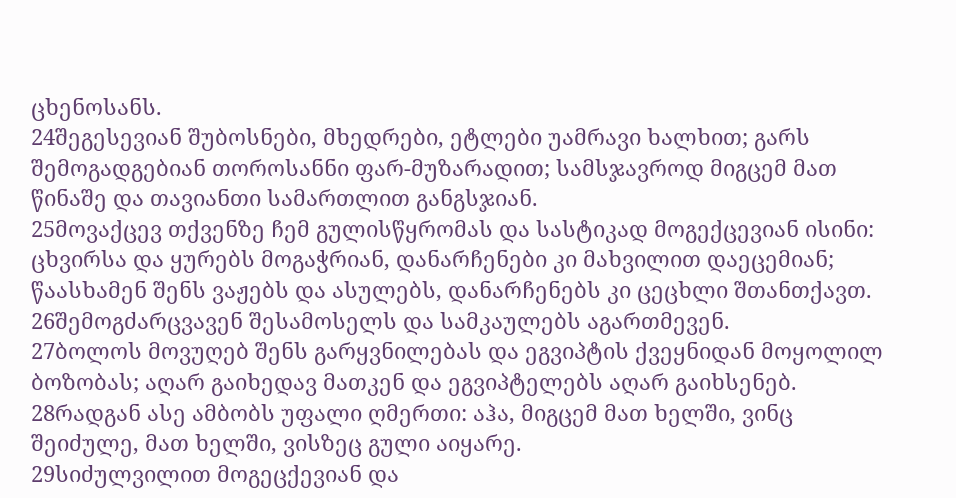ცხენოსანს.
24შეგესევიან შუბოსნები, მხედრები, ეტლები უამრავი ხალხით; გარს შემოგადგებიან თოროსანნი ფარ-მუზარადით; სამსჯავროდ მიგცემ მათ წინაშე და თავიანთი სამართლით განგსჯიან.
25მოვაქცევ თქვენზე ჩემ გულისწყრომას და სასტიკად მოგექცევიან ისინი: ცხვირსა და ყურებს მოგაჭრიან, დანარჩენები კი მახვილით დაეცემიან; წაასხამენ შენს ვაჟებს და ასულებს, დანარჩენებს კი ცეცხლი შთანთქავთ.
26შემოგძარცვავენ შესამოსელს და სამკაულებს აგართმევენ.
27ბოლოს მოვუღებ შენს გარყვნილებას და ეგვიპტის ქვეყნიდან მოყოლილ ბოზობას; აღარ გაიხედავ მათკენ და ეგვიპტელებს აღარ გაიხსენებ.
28რადგან ასე ამბობს უფალი ღმერთი: აჰა, მიგცემ მათ ხელში, ვინც შეიძულე, მათ ხელში, ვისზეც გული აიყარე.
29სიძულვილით მოგეცქევიან და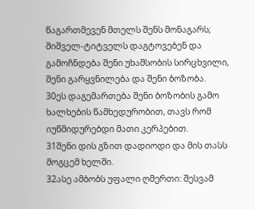წაგართმევენ მთელს შენს მონაგარს; შიშველ-ტიტველს დაგტოვებენ და გამოჩნდება შენი უხამსობის სირცხვილი, შენი გარყვნილება და შენი ბოზობა.
30ეს დაგემართება შენი ბოზობის გამო ხალხების წამხედურობით, თავს რომ იუწმიდურებდი მათი კერპებით.
31შენი დის გზით დადიოდი და მის თასს მოგცემ ხელში.
32ასე ამბობს უფალი ღმერთი: შესვამ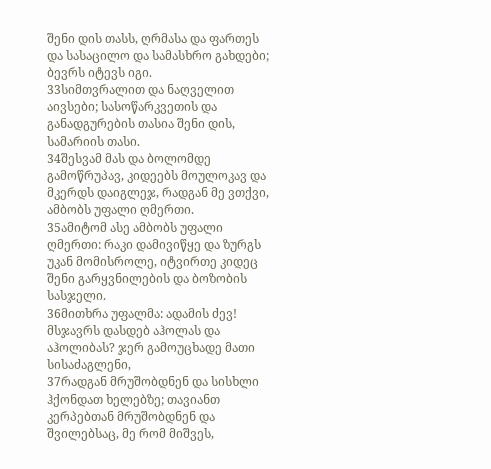შენი დის თასს, ღრმასა და ფართეს და სასაცილო და სამასხრო გახდები; ბევრს იტევს იგი.
33სიმთვრალით და ნაღველით აივსები; სასოწარკვეთის და განადგურების თასია შენი დის, სამარიის თასი.
34შესვამ მას და ბოლომდე გამოწრუპავ, კიდეებს მოულოკავ და მკერდს დაიგლეჯ, რადგან მე ვთქვი, ამბობს უფალი ღმერთი.
35ამიტომ ასე ამბობს უფალი ღმერთი: რაკი დამივიწყე და ზურგს უკან მომისროლე, იტვირთე კიდეც შენი გარყვნილების და ბოზობის სასჯელი.
36მითხრა უფალმა: ადამის ძევ! მსჯავრს დასდებ აჰოლას და აჰოლიბას? ჯერ გამოუცხადე მათი სისაძაგლენი,
37რადგან მრუშობდნენ და სისხლი ჰქონდათ ხელებზე; თავიანთ კერპებთან მრუშობდნენ და შვილებსაც, მე რომ მიშვეს,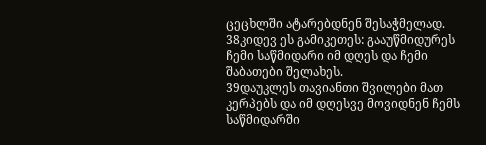ცეცხლში ატარებდნენ შესაჭმელად.
38კიდევ ეს გამიკეთეს: გააუწმიდურეს ჩემი საწმიდარი იმ დღეს და ჩემი შაბათები შელახეს.
39დაუკლეს თავიანთი შვილები მათ კერპებს და იმ დღესვე მოვიდნენ ჩემს საწმიდარში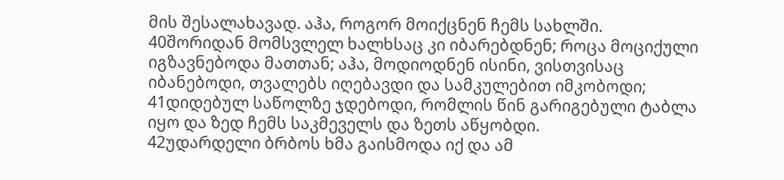მის შესალახავად. აჰა, როგორ მოიქცნენ ჩემს სახლში.
40შორიდან მომსვლელ ხალხსაც კი იბარებდნენ; როცა მოციქული იგზავნებოდა მათთან; აჰა, მოდიოდნენ ისინი, ვისთვისაც იბანებოდი, თვალებს იღებავდი და სამკულებით იმკობოდი;
41დიდებულ საწოლზე ჯდებოდი, რომლის წინ გარიგებული ტაბლა იყო და ზედ ჩემს საკმეველს და ზეთს აწყობდი.
42უდარდელი ბრბოს ხმა გაისმოდა იქ და ამ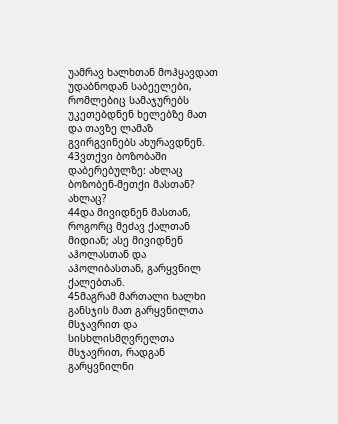უამრავ ხალხთან მოჰყავდათ უდაბნოდან საბეელები, რომლებიც სამაჯურებს უკეთებდნენ ხელებზე მათ და თავზე ლამაზ გვირგვინებს ახურავდნენ.
43ვთქვი ბოზობაში დაბერებულზე: ახლაც ბოზობენ-მეთქი მასთან? ახლაც?
44და მივიდნენ მასთან, როგორც მეძავ ქალთან მიდიან; ასე მივიდნენ აჰოლასთან და აჰოლიბასთან, გარყვნილ ქალებთან.
45მაგრამ მართალი ხალხი განსჯის მათ გარყვნილთა მსჯავრით და სისხლისმღვრელთა მსჯავრით, რადგან გარყვნილნი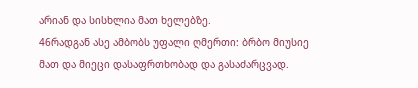არიან და სისხლია მათ ხელებზე.
46რადგან ასე ამბობს უფალი ღმერთი: ბრბო მიუსიე მათ და მიეცი დასაფრთხობად და გასაძარცვად.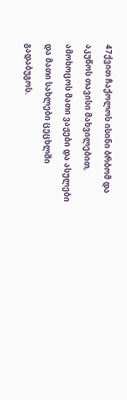47ქვით ჩაქოლოს ისინი ბრბომ და აკუწოს თავისი მახვილებით, ამოხოცოს მათი ვაჟები და ასულები და მათი სახლები ცეცხლში გადაბუგოს.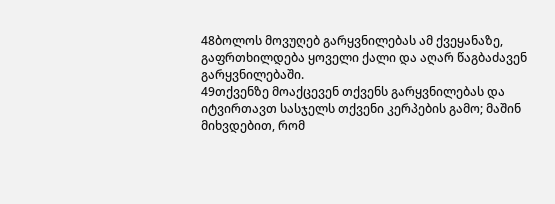48ბოლოს მოვუღებ გარყვნილებას ამ ქვეყანაზე, გაფრთხილდება ყოველი ქალი და აღარ წაგბაძავენ გარყვნილებაში.
49თქვენზე მოაქცევენ თქვენს გარყვნილებას და იტვირთავთ სასჯელს თქვენი კერპების გამო; მაშინ მიხვდებით, რომ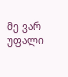მე ვარ უფალი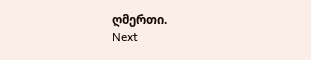ღმერთი.
Next